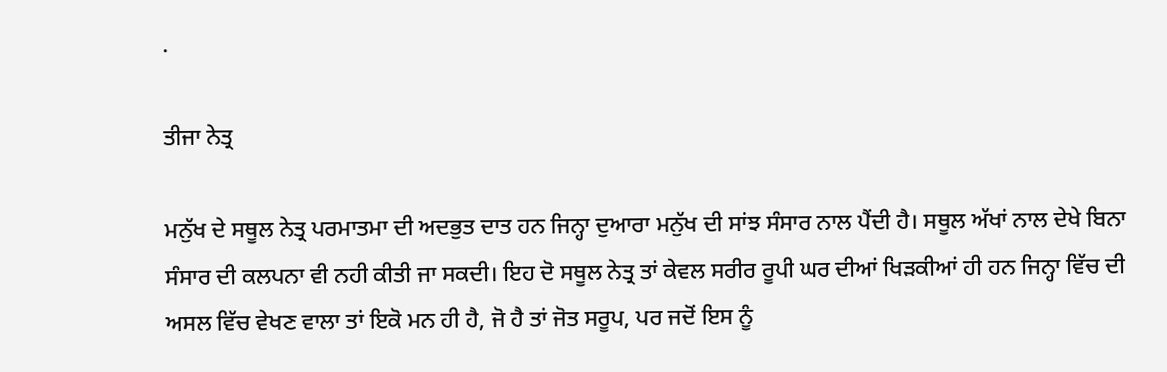.

ਤੀਜਾ ਨੇਤ੍ਰ

ਮਨੁੱਖ ਦੇ ਸਥੂਲ ਨੇਤ੍ਰ ਪਰਮਾਤਮਾ ਦੀ ਅਦਭੁਤ ਦਾਤ ਹਨ ਜਿਨ੍ਹਾ ਦੁਆਰਾ ਮਨੁੱਖ ਦੀ ਸਾਂਝ ਸੰਸਾਰ ਨਾਲ ਪੈਂਦੀ ਹੈ। ਸਥੂਲ ਅੱਖਾਂ ਨਾਲ ਦੇਖੇ ਬਿਨਾ ਸੰਸਾਰ ਦੀ ਕਲਪਨਾ ਵੀ ਨਹੀ ਕੀਤੀ ਜਾ ਸਕਦੀ। ਇਹ ਦੋ ਸਥੂਲ ਨੇਤ੍ਰ ਤਾਂ ਕੇਵਲ ਸਰੀਰ ਰੂਪੀ ਘਰ ਦੀਆਂ ਖਿੜਕੀਆਂ ਹੀ ਹਨ ਜਿਨ੍ਹਾ ਵਿੱਚ ਦੀ ਅਸਲ ਵਿੱਚ ਵੇਖਣ ਵਾਲਾ ਤਾਂ ਇਕੋ ਮਨ ਹੀ ਹੈ, ਜੋ ਹੈ ਤਾਂ ਜੋਤ ਸਰੂਪ, ਪਰ ਜਦੋਂ ਇਸ ਨੂੰ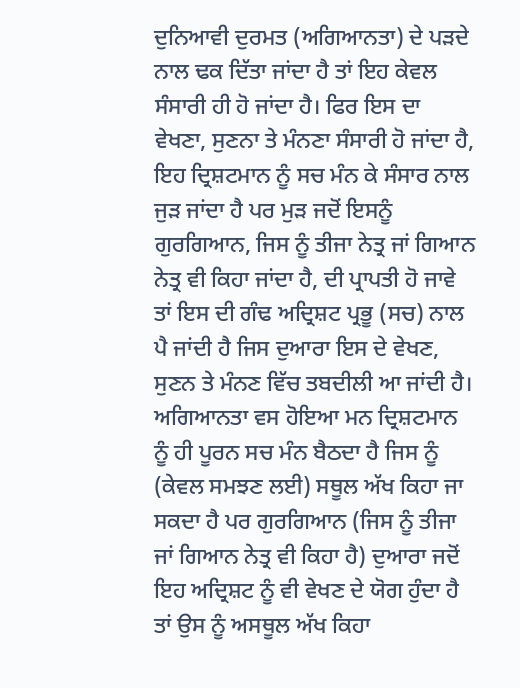ਦੁਨਿਆਵੀ ਦੁਰਮਤ (ਅਗਿਆਨਤਾ) ਦੇ ਪੜਦੇ ਨਾਲ ਢਕ ਦਿੱਤਾ ਜਾਂਦਾ ਹੈ ਤਾਂ ਇਹ ਕੇਵਲ ਸੰਸਾਰੀ ਹੀ ਹੋ ਜਾਂਦਾ ਹੈ। ਫਿਰ ਇਸ ਦਾ ਵੇਖਣਾ, ਸੁਣਨਾ ਤੇ ਮੰਨਣਾ ਸੰਸਾਰੀ ਹੋ ਜਾਂਦਾ ਹੈ, ਇਹ ਦ੍ਰਿਸ਼ਟਮਾਨ ਨੂੰ ਸਚ ਮੰਨ ਕੇ ਸੰਸਾਰ ਨਾਲ ਜੁੜ ਜਾਂਦਾ ਹੈ ਪਰ ਮੁੜ ਜਦੋਂ ਇਸਨੂੰ ਗੁਰਗਿਆਨ, ਜਿਸ ਨੂੰ ਤੀਜਾ ਨੇਤ੍ਰ ਜਾਂ ਗਿਆਨ ਨੇਤ੍ਰ ਵੀ ਕਿਹਾ ਜਾਂਦਾ ਹੈ, ਦੀ ਪ੍ਰਾਪਤੀ ਹੋ ਜਾਵੇ ਤਾਂ ਇਸ ਦੀ ਗੰਢ ਅਦ੍ਰਿਸ਼ਟ ਪ੍ਰਭੂ (ਸਚ) ਨਾਲ ਪੈ ਜਾਂਦੀ ਹੈ ਜਿਸ ਦੁਆਰਾ ਇਸ ਦੇ ਵੇਖਣ, ਸੁਣਨ ਤੇ ਮੰਨਣ ਵਿੱਚ ਤਬਦੀਲੀ ਆ ਜਾਂਦੀ ਹੈ। ਅਗਿਆਨਤਾ ਵਸ ਹੋਇਆ ਮਨ ਦ੍ਰਿਸ਼ਟਮਾਨ ਨੂੰ ਹੀ ਪੂਰਨ ਸਚ ਮੰਨ ਬੈਠਦਾ ਹੈ ਜਿਸ ਨੂੰ (ਕੇਵਲ ਸਮਝਣ ਲਈ) ਸਥੂਲ ਅੱਖ ਕਿਹਾ ਜਾ ਸਕਦਾ ਹੈ ਪਰ ਗੁਰਗਿਆਨ (ਜਿਸ ਨੂੰ ਤੀਜਾ ਜਾਂ ਗਿਆਨ ਨੇਤ੍ਰ ਵੀ ਕਿਹਾ ਹੈ) ਦੁਆਰਾ ਜਦੋਂ ਇਹ ਅਦ੍ਰਿਸ਼ਟ ਨੂੰ ਵੀ ਵੇਖਣ ਦੇ ਯੋਗ ਹੁੰਦਾ ਹੈ ਤਾਂ ਉਸ ਨੂੰ ਅਸਥੂਲ ਅੱਖ ਕਿਹਾ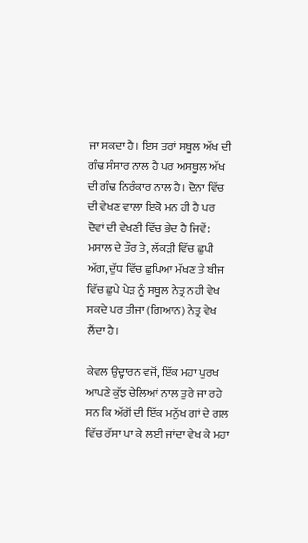ਜਾ ਸਕਦਾ ਹੈ। ਇਸ ਤਰਾਂ ਸਥੂਲ ਅੱਖ ਦੀ ਗੰਢ ਸੰਸਾਰ ਨਾਲ ਹੈ ਪਰ ਅਸਥੂਲ ਅੱਖ ਦੀ ਗੰਢ ਨਿਰੰਕਾਰ ਨਾਲ ਹੈ। ਦੋਨਾ ਵਿੱਚ ਦੀ ਵੇਖਣ ਵਾਲਾ ਇਕੋ ਮਨ ਹੀ ਹੈ ਪਰ ਦੋਵਾਂ ਦੀ ਵੇਖਣੀ ਵਿੱਚ ਭੇਦ ਹੈ ਜਿਵੇਂ: ਮਸਾਲ ਦੇ ਤੌਰ ਤੇ, ਲੱਕੜੀ ਵਿੱਚ ਛੁਪੀ ਅੱਗ, ਦੁੱਧ ਵਿੱਚ ਛੁਪਿਆ ਮੱਖਣ ਤੇ ਬੀਜ ਵਿੱਚ ਛੁਪੇ ਪੇੜ ਨੂੰ ਸਥੂਲ ਨੇਤ੍ਰ ਨਹੀ ਵੇਖ ਸਕਦੇ ਪਰ ਤੀਜਾ (ਗਿਆਨ) ਨੇਤ੍ਰ ਵੇਖ ਲੈਂਦਾ ਹੈ।

ਕੇਵਲ ਉਦ੍ਹਾਰਨ ਵਜੋਂ, ਇੱਕ ਮਹਾ ਪੁਰਖ ਆਪਣੇ ਕੁੱਝ ਚੇਲਿਆਂ ਨਾਲ ਤੁਰੇ ਜਾ ਰਹੇ ਸਨ ਕਿ ਅੱਗੋਂ ਦੀ ਇੱਕ ਮਨੁੱਖ ਗਾਂ ਦੇ ਗਲ ਵਿੱਚ ਰੱਸਾ ਪਾ ਕੇ ਲਈ ਜਾਂਦਾ ਵੇਖ ਕੇ ਮਹਾ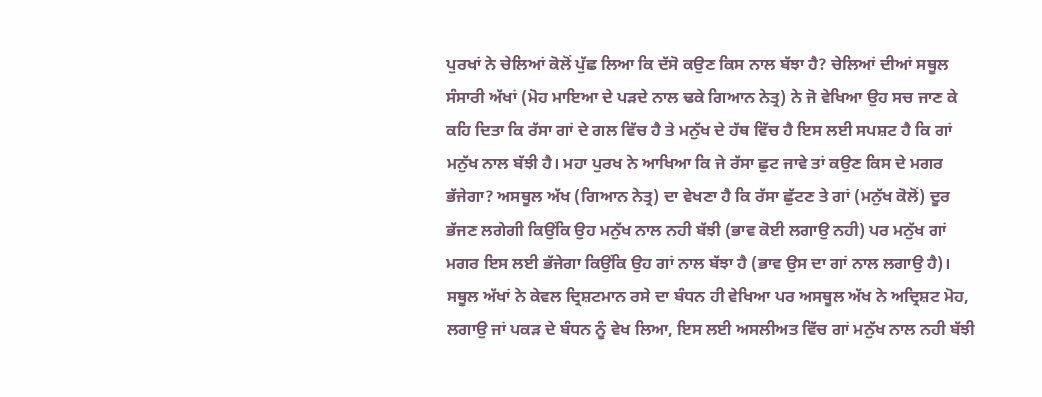ਪੁਰਖਾਂ ਨੇ ਚੇਲਿਆਂ ਕੋਲੋਂ ਪੁੱਛ ਲਿਆ ਕਿ ਦੱਸੋ ਕਉਣ ਕਿਸ ਨਾਲ ਬੱਝਾ ਹੈ? ਚੇਲਿਆਂ ਦੀਆਂ ਸਥੂਲ ਸੰਸਾਰੀ ਅੱਖਾਂ (ਮੋਹ ਮਾਇਆ ਦੇ ਪੜਦੇ ਨਾਲ ਢਕੇ ਗਿਆਨ ਨੇਤ੍ਰ) ਨੇ ਜੋ ਵੇਖਿਆ ਉਹ ਸਚ ਜਾਣ ਕੇ ਕਹਿ ਦਿਤਾ ਕਿ ਰੱਸਾ ਗਾਂ ਦੇ ਗਲ ਵਿੱਚ ਹੈ ਤੇ ਮਨੁੱਖ ਦੇ ਹੱਥ ਵਿੱਚ ਹੈ ਇਸ ਲਈ ਸਪਸ਼ਟ ਹੈ ਕਿ ਗਾਂ ਮਨੁੱਖ ਨਾਲ ਬੱਝੀ ਹੈ। ਮਹਾ ਪੁਰਖ ਨੇ ਆਖਿਆ ਕਿ ਜੇ ਰੱਸਾ ਛੁਟ ਜਾਵੇ ਤਾਂ ਕਉਣ ਕਿਸ ਦੇ ਮਗਰ ਭੱਜੇਗਾ? ਅਸਥੂਲ ਅੱਖ (ਗਿਆਨ ਨੇਤ੍ਰ) ਦਾ ਵੇਖਣਾ ਹੈ ਕਿ ਰੱਸਾ ਛੁੱਟਣ ਤੇ ਗਾਂ (ਮਨੁੱਖ ਕੋਲੋਂ) ਦੂਰ ਭੱਜਣ ਲਗੇਗੀ ਕਿਉਂਕਿ ਉਹ ਮਨੁੱਖ ਨਾਲ ਨਹੀ ਬੱਝੀ (ਭਾਵ ਕੋਈ ਲਗਾਉ ਨਹੀ) ਪਰ ਮਨੁੱਖ ਗਾਂ ਮਗਰ ਇਸ ਲਈ ਭੱਜੇਗਾ ਕਿਉਂਕਿ ਉਹ ਗਾਂ ਨਾਲ ਬੱਝਾ ਹੈ (ਭਾਵ ਉਸ ਦਾ ਗਾਂ ਨਾਲ ਲਗਾਉ ਹੈ)। ਸਥੂਲ ਅੱਖਾਂ ਨੇ ਕੇਵਲ ਦ੍ਰਿਸ਼ਟਮਾਨ ਰਸੇ ਦਾ ਬੰਧਨ ਹੀ ਵੇਖਿਆ ਪਰ ਅਸਥੂਲ ਅੱਖ ਨੇ ਅਦ੍ਰਿਸ਼ਟ ਮੋਹ, ਲਗਾਉ ਜਾਂ ਪਕੜ ਦੇ ਬੰਧਨ ਨੂੰ ਵੇਖ ਲਿਆ, ਇਸ ਲਈ ਅਸਲੀਅਤ ਵਿੱਚ ਗਾਂ ਮਨੁੱਖ ਨਾਲ ਨਹੀ ਬੱਝੀ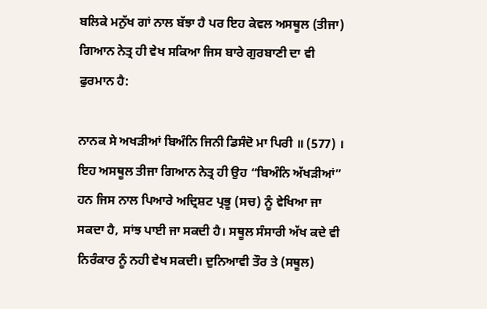ਬਲਿਕੇ ਮਨੁੱਖ ਗਾਂ ਨਾਲ ਬੱਝਾ ਹੈ ਪਰ ਇਹ ਕੇਵਲ ਅਸਥੂਲ (ਤੀਜਾ) ਗਿਆਨ ਨੇਤ੍ਰ ਹੀ ਵੇਖ ਸਕਿਆ ਜਿਸ ਬਾਰੇ ਗੁਰਬਾਣੀ ਦਾ ਵੀ ਫੁਰਮਾਨ ਹੈ:

ਨਾਨਕ ਸੇ ਅਖੜੀਆਂ ਬਿਅੰਨਿ ਜਿਨੀ ਡਿਸੰਦੋ ਮਾ ਪਿਰੀ ॥ (577) । ਇਹ ਅਸਥੂਲ ਤੀਜਾ ਗਿਆਨ ਨੇਤ੍ਰ ਹੀ ਉਹ “ਬਿਅੰਨਿ ਅੱਖੜੀਆਂ” ਹਨ ਜਿਸ ਨਾਲ ਪਿਆਰੇ ਅਦ੍ਰਿਸ਼ਟ ਪ੍ਰਭੂ (ਸਚ) ਨੂੰ ਵੇਖਿਆ ਜਾ ਸਕਦਾ ਹੈ, ਸਾਂਝ ਪਾਈ ਜਾ ਸਕਦੀ ਹੈ। ਸਥੂਲ ਸੰਸਾਰੀ ਅੱਖ ਕਦੇ ਵੀ ਨਿਰੰਕਾਰ ਨੂੰ ਨਹੀ ਵੇਖ ਸਕਦੀ। ਦੁਨਿਆਵੀ ਤੌਰ ਤੇ (ਸਥੂਲ)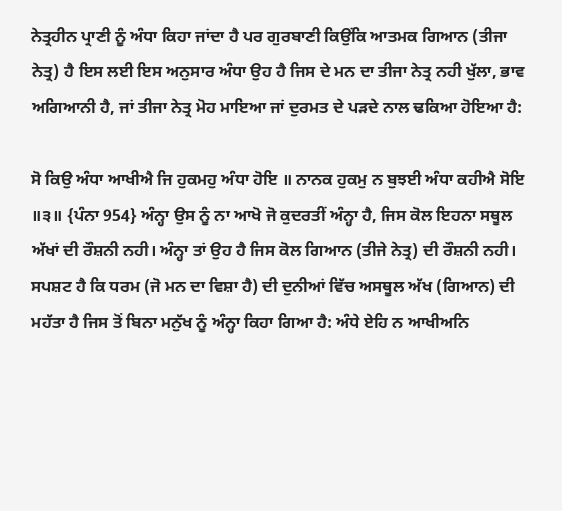ਨੇਤ੍ਰਹੀਨ ਪ੍ਰਾਣੀ ਨੂੰ ਅੰਧਾ ਕਿਹਾ ਜਾਂਦਾ ਹੈ ਪਰ ਗੁਰਬਾਣੀ ਕਿਉਂਕਿ ਆਤਮਕ ਗਿਆਨ (ਤੀਜਾ ਨੇਤ੍ਰ) ਹੈ ਇਸ ਲਈ ਇਸ ਅਨੁਸਾਰ ਅੰਧਾ ਉਹ ਹੈ ਜਿਸ ਦੇ ਮਨ ਦਾ ਤੀਜਾ ਨੇਤ੍ਰ ਨਹੀ ਖੁੱਲਾ, ਭਾਵ ਅਗਿਆਨੀ ਹੈ, ਜਾਂ ਤੀਜਾ ਨੇਤ੍ਰ ਮੋਹ ਮਾਇਆ ਜਾਂ ਦੁਰਮਤ ਦੇ ਪੜਦੇ ਨਾਲ ਢਕਿਆ ਹੋਇਆ ਹੈ:

ਸੋ ਕਿਉ ਅੰਧਾ ਆਖੀਐ ਜਿ ਹੁਕਮਹੁ ਅੰਧਾ ਹੋਇ ॥ ਨਾਨਕ ਹੁਕਮੁ ਨ ਬੁਝਈ ਅੰਧਾ ਕਹੀਐ ਸੋਇ ॥੩॥ {ਪੰਨਾ 954} ਅੰਨ੍ਹਾ ਉਸ ਨੂੰ ਨਾ ਆਖੋ ਜੋ ਕੁਦਰਤੀਂ ਅੰਨ੍ਹਾ ਹੈ, ਜਿਸ ਕੋਲ ਇਹਨਾ ਸਥੂਲ ਅੱਖਾਂ ਦੀ ਰੌਸ਼ਨੀ ਨਹੀ। ਅੰਨ੍ਹਾ ਤਾਂ ਉਹ ਹੈ ਜਿਸ ਕੋਲ ਗਿਆਨ (ਤੀਜੇ ਨੇਤ੍ਰ) ਦੀ ਰੌਸ਼ਨੀ ਨਹੀ। ਸਪਸ਼ਟ ਹੈ ਕਿ ਧਰਮ (ਜੋ ਮਨ ਦਾ ਵਿਸ਼ਾ ਹੈ) ਦੀ ਦੁਨੀਆਂ ਵਿੱਚ ਅਸਥੂਲ ਅੱਖ (ਗਿਆਨ) ਦੀ ਮਹੱਤਾ ਹੈ ਜਿਸ ਤੋਂ ਬਿਨਾ ਮਨੁੱਖ ਨੂੰ ਅੰਨ੍ਹਾ ਕਿਹਾ ਗਿਆ ਹੈ: ਅੰਧੇ ਏਹਿ ਨ ਆਖੀਅਨਿ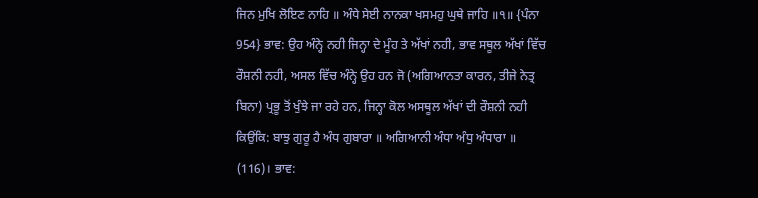ਜਿਨ ਮੁਖਿ ਲੋਇਣ ਨਾਹਿ ॥ ਅੰਧੇ ਸੇਈ ਨਾਨਕਾ ਖਸਮਹੁ ਘੁਥੇ ਜਾਹਿ ॥੧॥ {ਪੰਨਾ 954} ਭਾਵ: ਉਹ ਅੰਨ੍ਹੇ ਨਹੀ ਜਿਨ੍ਹਾ ਦੇ ਮੂੰਹ ਤੇ ਅੱਖਾਂ ਨਹੀ, ਭਾਵ ਸਥੂਲ ਅੱਖਾਂ ਵਿੱਚ ਰੌਸ਼ਨੀ ਨਹੀ, ਅਸਲ ਵਿੱਚ ਅੰਨ੍ਹੇ ਉਹ ਹਨ ਜੋ (ਅਗਿਆਨਤਾ ਕਾਰਨ, ਤੀਜੇ ਨੇਤ੍ਰ ਬਿਨਾ) ਪ੍ਰਭੂ ਤੋਂ ਖੁੰਝੇ ਜਾ ਰਹੇ ਹਨ, ਜਿਨ੍ਹਾ ਕੋਲ ਅਸਥੂਲ ਅੱਖਾਂ ਦੀ ਰੌਸ਼ਨੀ ਨਹੀ ਕਿਉਂਕਿ: ਬਾਝੁ ਗੁਰੂ ਹੈ ਅੰਧ ਗੁਬਾਰਾ ॥ ਅਗਿਆਨੀ ਅੰਧਾ ਅੰਧੁ ਅੰਧਾਰਾ ॥ (116)। ਭਾਵ: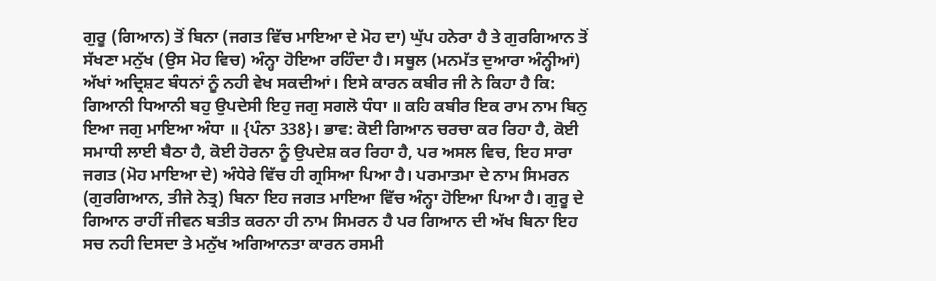ਗੁਰੂ (ਗਿਆਨ) ਤੋਂ ਬਿਨਾ (ਜਗਤ ਵਿੱਚ ਮਾਇਆ ਦੇ ਮੋਹ ਦਾ) ਘੁੱਪ ਹਨੇਰਾ ਹੈ ਤੇ ਗੁਰਗਿਆਨ ਤੋਂ ਸੱਖਣਾ ਮਨੁੱਖ (ਉਸ ਮੋਹ ਵਿਚ) ਅੰਨ੍ਹਾ ਹੋਇਆ ਰਹਿੰਦਾ ਹੈ। ਸਥੂਲ (ਮਨਮੱਤ ਦੁਆਰਾ ਅੰਨ੍ਹੀਆਂ) ਅੱਖਾਂ ਅਦ੍ਰਿਸ਼ਟ ਬੰਧਨਾਂ ਨੂੰ ਨਹੀ ਵੇਖ ਸਕਦੀਆਂ। ਇਸੇ ਕਾਰਨ ਕਬੀਰ ਜੀ ਨੇ ਕਿਹਾ ਹੈ ਕਿ: ਗਿਆਨੀ ਧਿਆਨੀ ਬਹੁ ਉਪਦੇਸੀ ਇਹੁ ਜਗੁ ਸਗਲੋ ਧੰਧਾ ॥ ਕਹਿ ਕਬੀਰ ਇਕ ਰਾਮ ਨਾਮ ਬਿਨੁ ਇਆ ਜਗੁ ਮਾਇਆ ਅੰਧਾ ॥ {ਪੰਨਾ 338}। ਭਾਵ: ਕੋਈ ਗਿਆਨ ਚਰਚਾ ਕਰ ਰਿਹਾ ਹੈ, ਕੋਈ ਸਮਾਧੀ ਲਾਈ ਬੈਠਾ ਹੈ, ਕੋਈ ਹੋਰਨਾ ਨੂੰ ਉਪਦੇਸ਼ ਕਰ ਰਿਹਾ ਹੈ, ਪਰ ਅਸਲ ਵਿਚ, ਇਹ ਸਾਰਾ ਜਗਤ (ਮੋਹ ਮਾਇਆ ਦੇ) ਅੰਧੇਰੇ ਵਿੱਚ ਹੀ ਗ੍ਰਸਿਆ ਪਿਆ ਹੈ। ਪਰਮਾਤਮਾ ਦੇ ਨਾਮ ਸਿਮਰਨ (ਗੁਰਗਿਆਨ, ਤੀਜੇ ਨੇਤ੍ਰ) ਬਿਨਾ ਇਹ ਜਗਤ ਮਾਇਆ ਵਿੱਚ ਅੰਨ੍ਹਾ ਹੋਇਆ ਪਿਆ ਹੈ। ਗੁਰੂ ਦੇ ਗਿਆਨ ਰਾਹੀਂ ਜੀਵਨ ਬਤੀਤ ਕਰਨਾ ਹੀ ਨਾਮ ਸਿਮਰਨ ਹੈ ਪਰ ਗਿਆਨ ਦੀ ਅੱਖ ਬਿਨਾ ਇਹ ਸਚ ਨਹੀ ਦਿਸਦਾ ਤੇ ਮਨੁੱਖ ਅਗਿਆਨਤਾ ਕਾਰਨ ਰਸਮੀ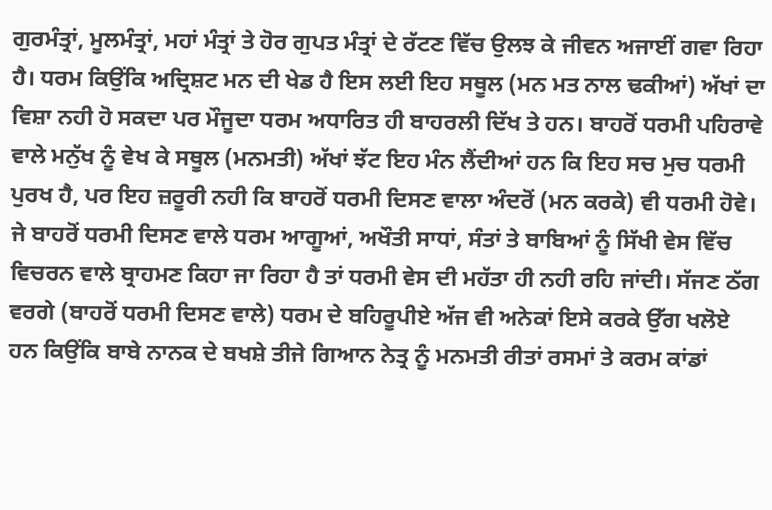ਗੁਰਮੰਤ੍ਰਾਂ, ਮੂਲਮੰਤ੍ਰਾਂ, ਮਹਾਂ ਮੰਤ੍ਰਾਂ ਤੇ ਹੋਰ ਗੁਪਤ ਮੰਤ੍ਰਾਂ ਦੇ ਰੱਟਣ ਵਿੱਚ ਉਲਝ ਕੇ ਜੀਵਨ ਅਜਾਈਂ ਗਵਾ ਰਿਹਾ ਹੈ। ਧਰਮ ਕਿਉਂਕਿ ਅਦ੍ਰਿਸ਼ਟ ਮਨ ਦੀ ਖੇਡ ਹੈ ਇਸ ਲਈ ਇਹ ਸਥੂਲ (ਮਨ ਮਤ ਨਾਲ ਢਕੀਆਂ) ਅੱਖਾਂ ਦਾ ਵਿਸ਼ਾ ਨਹੀ ਹੋ ਸਕਦਾ ਪਰ ਮੌਜੂਦਾ ਧਰਮ ਅਧਾਰਿਤ ਹੀ ਬਾਹਰਲੀ ਦਿੱਖ ਤੇ ਹਨ। ਬਾਹਰੋਂ ਧਰਮੀ ਪਹਿਰਾਵੇ ਵਾਲੇ ਮਨੁੱਖ ਨੂੰ ਵੇਖ ਕੇ ਸਥੂਲ (ਮਨਮਤੀ) ਅੱਖਾਂ ਝੱਟ ਇਹ ਮੰਨ ਲੈਂਦੀਆਂ ਹਨ ਕਿ ਇਹ ਸਚ ਮੁਚ ਧਰਮੀ ਪੁਰਖ ਹੈ, ਪਰ ਇਹ ਜ਼ਰੂਰੀ ਨਹੀ ਕਿ ਬਾਹਰੋਂ ਧਰਮੀ ਦਿਸਣ ਵਾਲਾ ਅੰਦਰੋਂ (ਮਨ ਕਰਕੇ) ਵੀ ਧਰਮੀ ਹੋਵੇ। ਜੇ ਬਾਹਰੋਂ ਧਰਮੀ ਦਿਸਣ ਵਾਲੇ ਧਰਮ ਆਗੂਆਂ, ਅਖੌਤੀ ਸਾਧਾਂ, ਸੰਤਾਂ ਤੇ ਬਾਬਿਆਂ ਨੂੰ ਸਿੱਖੀ ਵੇਸ ਵਿੱਚ ਵਿਚਰਨ ਵਾਲੇ ਬ੍ਰਾਹਮਣ ਕਿਹਾ ਜਾ ਰਿਹਾ ਹੈ ਤਾਂ ਧਰਮੀ ਵੇਸ ਦੀ ਮਹੱਤਾ ਹੀ ਨਹੀ ਰਹਿ ਜਾਂਦੀ। ਸੱਜਣ ਠੱਗ ਵਰਗੇ (ਬਾਹਰੋਂ ਧਰਮੀ ਦਿਸਣ ਵਾਲੇ) ਧਰਮ ਦੇ ਬਹਿਰੂਪੀਏ ਅੱਜ ਵੀ ਅਨੇਕਾਂ ਇਸੇ ਕਰਕੇ ਉੱਗ ਖਲੋਏ ਹਨ ਕਿਉਂਕਿ ਬਾਬੇ ਨਾਨਕ ਦੇ ਬਖਸ਼ੇ ਤੀਜੇ ਗਿਆਨ ਨੇਤ੍ਰ ਨੂੰ ਮਨਮਤੀ ਰੀਤਾਂ ਰਸਮਾਂ ਤੇ ਕਰਮ ਕਾਂਡਾਂ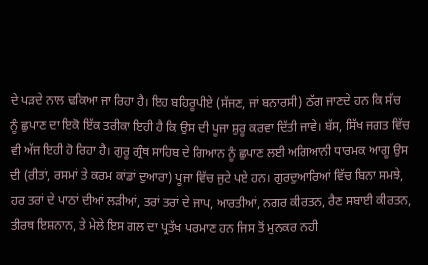ਦੇ ਪੜਦੇ ਨਾਲ ਢਕਿਆ ਜਾ ਰਿਹਾ ਹੈ। ਇਹ ਬਹਿਰੂਪੀਏ (ਸੱਜਣ, ਜਾਂ ਬਨਾਰਸੀ) ਠੱਗ ਜਾਣਦੇ ਹਨ ਕਿ ਸੱਚ ਨੂੰ ਛੁਪਾਣ ਦਾ ਇਕੋ ਇੱਕ ਤਰੀਕਾ ਇਹੀ ਹੈ ਕਿ ਉਸ ਦੀ ਪੂਜਾ ਸ਼ੁਰੂ ਕਰਵਾ ਦਿੱਤੀ ਜਾਵੇ। ਬੱਸ, ਸਿੱਖ ਜਗਤ ਵਿੱਚ ਵੀ ਅੱਜ ਇਹੀ ਹੋ ਰਿਹਾ ਹੈ। ਗੁਰੂ ਗ੍ਰੰਥ ਸਾਹਿਬ ਦੇ ਗਿਆਨ ਨੂੰ ਛੁਪਾਣ ਲਈ ਅਗਿਆਨੀ ਧਾਰਮਕ ਆਗੂ ਉਸ ਦੀ (ਰੀਤਾਂ, ਰਸਮਾਂ ਤੇ ਕਰਮ ਕਾਂਡਾਂ ਦੁਆਰਾ) ਪੂਜਾ ਵਿੱਚ ਜੁਟੇ ਪਏ ਹਨ। ਗੁਰਦੁਆਰਿਆਂ ਵਿੱਚ ਬਿਨਾ ਸਮਝੇ, ਹਰ ਤਰਾਂ ਦੇ ਪਾਠਾਂ ਦੀਆਂ ਲੜੀਆਂ, ਤਰਾਂ ਤਰਾਂ ਦੇ ਜਾਪ, ਆਰਤੀਆਂ, ਨਗਰ ਕੀਰਤਨ, ਰੈਣ ਸਬਾਈ ਕੀਰਤਨ, ਤੀਰਥ ਇਸ਼ਨਾਨ, ਤੇ ਮੇਲੇ ਇਸ ਗਲ ਦਾ ਪ੍ਰਤੱਖ ਪਰਮਾਣ ਹਨ ਜਿਸ ਤੋਂ ਮੁਨਕਰ ਨਹੀ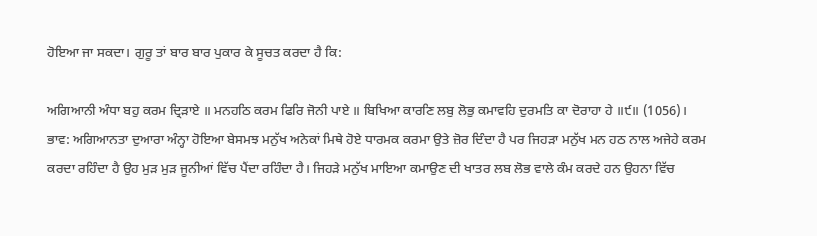ਹੋਇਆ ਜਾ ਸਕਦਾ। ਗੁਰੂ ਤਾਂ ਬਾਰ ਬਾਰ ਪੁਕਾਰ ਕੇ ਸੂਚਤ ਕਰਦਾ ਹੈ ਕਿ:

ਅਗਿਆਨੀ ਅੰਧਾ ਬਹੁ ਕਰਮ ਦ੍ਰਿੜਾਏ ॥ ਮਨਹਠਿ ਕਰਮ ਫਿਰਿ ਜੋਨੀ ਪਾਏ ॥ ਬਿਖਿਆ ਕਾਰਣਿ ਲਬੁ ਲੋਭੁ ਕਮਾਵਹਿ ਦੁਰਮਤਿ ਕਾ ਦੋਰਾਹਾ ਹੇ ॥੯॥ (1056)। ਭਾਵ: ਅਗਿਆਨਤਾ ਦੁਆਰਾ ਅੰਨ੍ਹਾ ਹੋਇਆ ਬੇਸਮਝ ਮਨੁੱਖ ਅਨੇਕਾਂ ਮਿਥੇ ਹੋਏ ਧਾਰਮਕ ਕਰਮਾ ਉਤੇ ਜ਼ੋਰ ਦਿੰਦਾ ਹੈ ਪਰ ਜਿਹੜਾ ਮਨੁੱਖ ਮਨ ਹਠ ਨਾਲ ਅਜੇਹੇ ਕਰਮ ਕਰਦਾ ਰਹਿੰਦਾ ਹੈ ਉਹ ਮੁੜ ਮੁੜ ਜੂਨੀਆਂ ਵਿੱਚ ਪੈਂਦਾ ਰਹਿੰਦਾ ਹੈ। ਜਿਹੜੇ ਮਨੁੱਖ ਮਾਇਆ ਕਮਾਉਣ ਦੀ ਖਾਤਰ ਲਬ ਲੋਭ ਵਾਲੇ ਕੰਮ ਕਰਦੇ ਹਨ ਉਹਨਾ ਵਿੱਚ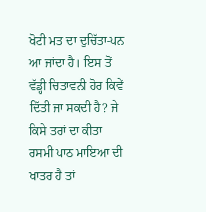ਖੋਟੀ ਮਤ ਦਾ ਦੁਚਿੱਤਾ-ਪਨ ਆ ਜਾਂਦਾ ਹੈ। ਇਸ ਤੋਂ ਵੱਡ੍ਹੀ ਚਿਤਾਵਨੀ ਹੋਰ ਕਿਵੇਂ ਦਿੱਤੀ ਜਾ ਸਕਦੀ ਹੈ? ਜੇ ਕਿਸੇ ਤਰਾਂ ਦਾ ਕੀਤਾ ਰਸਮੀ ਪਾਠ ਮਾਇਆ ਦੀ ਖਾਤਰ ਹੈ ਤਾਂ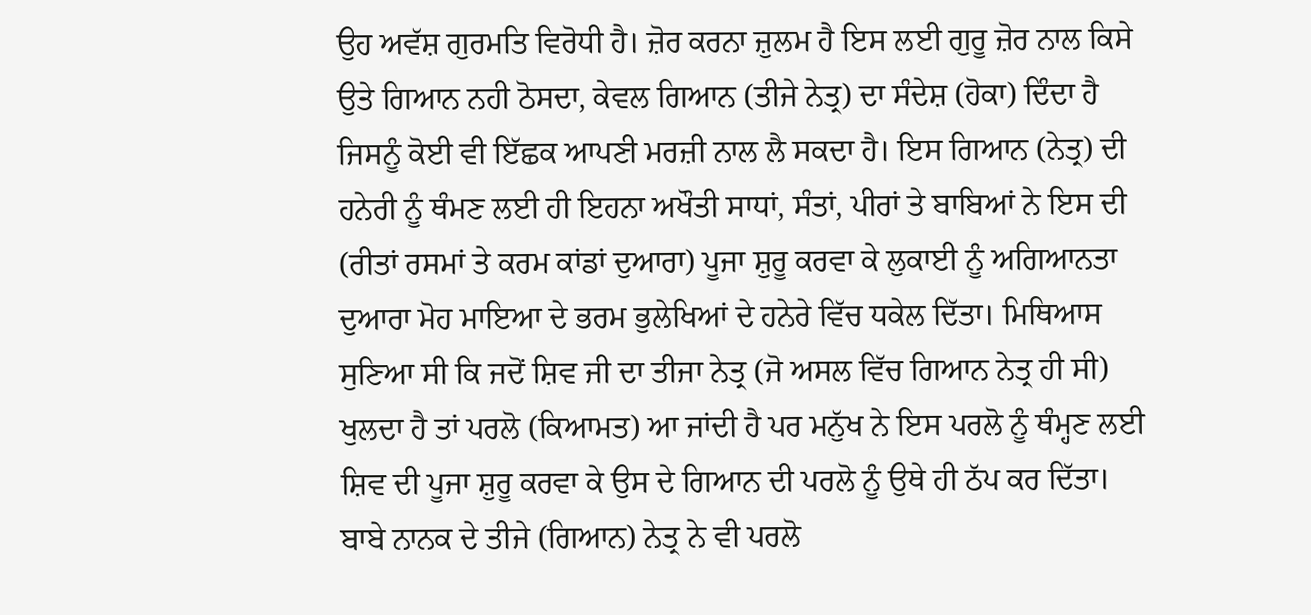ਉਹ ਅਵੱਸ਼ ਗੁਰਮਤਿ ਵਿਰੋਧੀ ਹੈ। ਜ਼ੋਰ ਕਰਨਾ ਜ਼ੁਲਮ ਹੈ ਇਸ ਲਈ ਗੁਰੂ ਜ਼ੋਰ ਨਾਲ ਕਿਸੇ ਉਤੇ ਗਿਆਨ ਨਹੀ ਠੋਸਦਾ, ਕੇਵਲ ਗਿਆਨ (ਤੀਜੇ ਨੇਤ੍ਰ) ਦਾ ਸੰਦੇਸ਼ (ਹੋਕਾ) ਦਿੰਦਾ ਹੈ ਜਿਸਨੂੰ ਕੋਈ ਵੀ ਇੱਛਕ ਆਪਣੀ ਮਰਜ਼ੀ ਨਾਲ ਲੈ ਸਕਦਾ ਹੈ। ਇਸ ਗਿਆਨ (ਨੇਤ੍ਰ) ਦੀ ਹਨੇਰੀ ਨੂੰ ਥੰਮਣ ਲਈ ਹੀ ਇਹਨਾ ਅਖੌਤੀ ਸਾਧਾਂ, ਸੰਤਾਂ, ਪੀਰਾਂ ਤੇ ਬਾਬਿਆਂ ਨੇ ਇਸ ਦੀ (ਰੀਤਾਂ ਰਸਮਾਂ ਤੇ ਕਰਮ ਕਾਂਡਾਂ ਦੁਆਰਾ) ਪੂਜਾ ਸ਼ੁਰੂ ਕਰਵਾ ਕੇ ਲੁਕਾਈ ਨੂੰ ਅਗਿਆਨਤਾ ਦੁਆਰਾ ਮੋਹ ਮਾਇਆ ਦੇ ਭਰਮ ਭੁਲੇਖਿਆਂ ਦੇ ਹਨੇਰੇ ਵਿੱਚ ਧਕੇਲ ਦਿੱਤਾ। ਮਿਥਿਆਸ ਸੁਣਿਆ ਸੀ ਕਿ ਜਦੋਂ ਸ਼ਿਵ ਜੀ ਦਾ ਤੀਜਾ ਨੇਤ੍ਰ (ਜੋ ਅਸਲ ਵਿੱਚ ਗਿਆਨ ਨੇਤ੍ਰ ਹੀ ਸੀ) ਖੁਲਦਾ ਹੈ ਤਾਂ ਪਰਲੋ (ਕਿਆਮਤ) ਆ ਜਾਂਦੀ ਹੈ ਪਰ ਮਨੁੱਖ ਨੇ ਇਸ ਪਰਲੋ ਨੂੰ ਥੰਮ੍ਹਣ ਲਈ ਸ਼ਿਵ ਦੀ ਪੂਜਾ ਸ਼ੁਰੂ ਕਰਵਾ ਕੇ ਉਸ ਦੇ ਗਿਆਨ ਦੀ ਪਰਲੋ ਨੂੰ ਉਥੇ ਹੀ ਠੱਪ ਕਰ ਦਿੱਤਾ। ਬਾਬੇ ਨਾਨਕ ਦੇ ਤੀਜੇ (ਗਿਆਨ) ਨੇਤ੍ਰ ਨੇ ਵੀ ਪਰਲੋ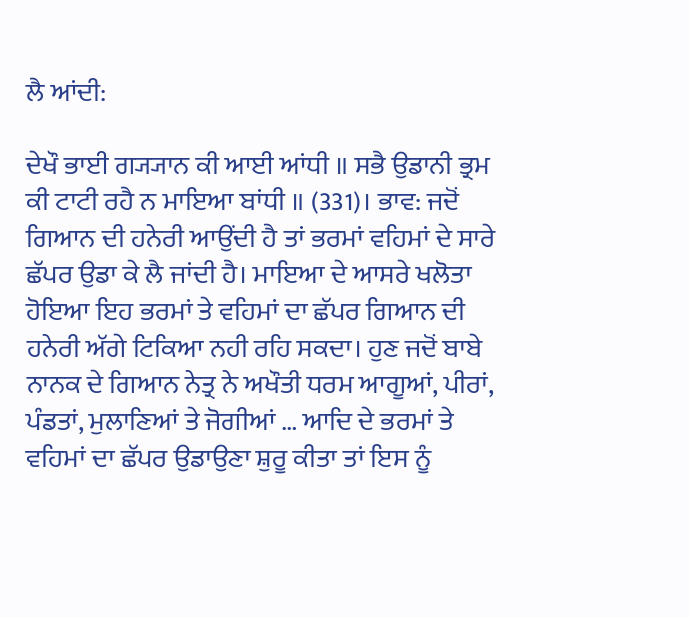ਲੈ ਆਂਦੀ:

ਦੇਖੌ ਭਾਈ ਗ੍ਯ੍ਯਾਨ ਕੀ ਆਈ ਆਂਧੀ ॥ ਸਭੈ ਉਡਾਨੀ ਭ੍ਰਮ ਕੀ ਟਾਟੀ ਰਹੈ ਨ ਮਾਇਆ ਬਾਂਧੀ ॥ (331)। ਭਾਵ: ਜਦੋਂ ਗਿਆਨ ਦੀ ਹਨੇਰੀ ਆਉਂਦੀ ਹੈ ਤਾਂ ਭਰਮਾਂ ਵਹਿਮਾਂ ਦੇ ਸਾਰੇ ਛੱਪਰ ਉਡਾ ਕੇ ਲੈ ਜਾਂਦੀ ਹੈ। ਮਾਇਆ ਦੇ ਆਸਰੇ ਖਲੋਤਾ ਹੋਇਆ ਇਹ ਭਰਮਾਂ ਤੇ ਵਹਿਮਾਂ ਦਾ ਛੱਪਰ ਗਿਆਨ ਦੀ ਹਨੇਰੀ ਅੱਗੇ ਟਿਕਿਆ ਨਹੀ ਰਹਿ ਸਕਦਾ। ਹੁਣ ਜਦੋਂ ਬਾਬੇ ਨਾਨਕ ਦੇ ਗਿਆਨ ਨੇਤ੍ਰ ਨੇ ਅਖੌਤੀ ਧਰਮ ਆਗੂਆਂ, ਪੀਰਾਂ, ਪੰਡਤਾਂ, ਮੁਲਾਣਿਆਂ ਤੇ ਜੋਗੀਆਂ … ਆਦਿ ਦੇ ਭਰਮਾਂ ਤੇ ਵਹਿਮਾਂ ਦਾ ਛੱਪਰ ਉਡਾਉਣਾ ਸ਼ੁਰੂ ਕੀਤਾ ਤਾਂ ਇਸ ਨੂੰ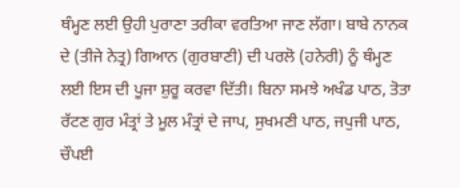ਥੰਮ੍ਹਣ ਲਈ ਉਹੀ ਪੁਰਾਣਾ ਤਰੀਕਾ ਵਰਤਿਆ ਜਾਣ ਲੱਗਾ। ਬਾਬੇ ਨਾਨਕ ਦੇ (ਤੀਜੇ ਨੇਤ੍ਰ) ਗਿਆਨ (ਗੁਰਬਾਣੀ) ਦੀ ਪਰਲੋ (ਹਨੇਰੀ) ਨੂੰ ਥੰਮ੍ਹਣ ਲਈ ਇਸ ਦੀ ਪੂਜਾ ਸ਼ੁਰੂ ਕਰਵਾ ਦਿੱਤੀ। ਬਿਨਾ ਸਮਝੇ ਅਖੰਡ ਪਾਠ, ਤੋਤਾ ਰੱਟਣ ਗੁਰ ਮੰਤ੍ਰਾਂ ਤੇ ਮੂਲ ਮੰਤ੍ਰਾਂ ਦੇ ਜਾਪ, ਸੁਖਮਣੀ ਪਾਠ, ਜਪੁਜੀ ਪਾਠ, ਚੌਪਈ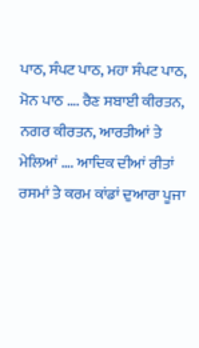ਪਾਠ, ਸੰਪਟ ਪਾਠ, ਮਹਾ ਸੰਪਟ ਪਾਠ, ਮੋਨ ਪਾਠ …. ਰੈਣ ਸਬਾਈ ਕੀਰਤਨ, ਨਗਰ ਕੀਰਤਨ, ਆਰਤੀਆਂ ਤੇ ਮੇਲਿਆਂ …. ਆਦਿਕ ਦੀਆਂ ਰੀਤਾਂ ਰਸਮਾਂ ਤੇ ਕਰਮ ਕਾਂਡਾਂ ਦੁਆਰਾ ਪੂਜਾ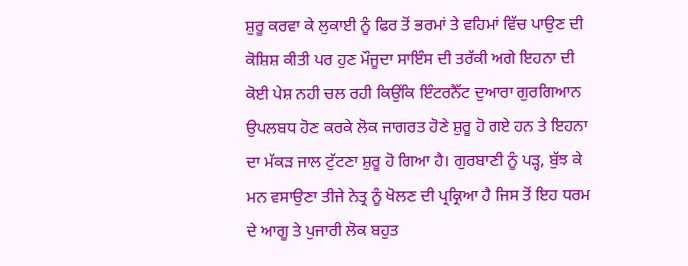ਸ਼ੁਰੂ ਕਰਵਾ ਕੇ ਲੁਕਾਈ ਨੂੰ ਫਿਰ ਤੋਂ ਭਰਮਾਂ ਤੇ ਵਹਿਮਾਂ ਵਿੱਚ ਪਾਉਣ ਦੀ ਕੋਸ਼ਿਸ਼ ਕੀਤੀ ਪਰ ਹੁਣ ਮੌਜੂਦਾ ਸਾਇੰਸ ਦੀ ਤਰੱਕੀ ਅਗੇ ਇਹਨਾ ਦੀ ਕੋਈ ਪੇਸ਼ ਨਹੀ ਚਲ ਰਹੀ ਕਿਉਂਕਿ ਇੰਟਰਨੈੱਟ ਦੁਆਰਾ ਗੁਰਗਿਆਨ ਉਪਲਬਧ ਹੋਣ ਕਰਕੇ ਲੋਕ ਜਾਗਰਤ ਹੋਣੇ ਸ਼ੁਰੂ ਹੋ ਗਏ ਹਨ ਤੇ ਇਹਨਾ ਦਾ ਮੱਕੜ ਜਾਲ ਟੁੱਟਣਾ ਸ਼ੁਰੂ ਹੋ ਗਿਆ ਹੈ। ਗੁਰਬਾਣੀ ਨੂੰ ਪੜ੍ਹ, ਬੁੱਝ ਕੇ ਮਨ ਵਸਾਉਣਾ ਤੀਜੇ ਨੇਤ੍ਰ ਨੂੰ ਖੋਲਣ ਦੀ ਪ੍ਰਕ੍ਰਿਆ ਹੈ ਜਿਸ ਤੋਂ ਇਹ ਧਰਮ ਦੇ ਆਗੂ ਤੇ ਪੁਜਾਰੀ ਲੋਕ ਬਹੁਤ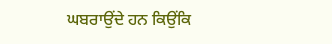ਘਬਰਾਉਂਦੇ ਹਨ ਕਿਉਂਕਿ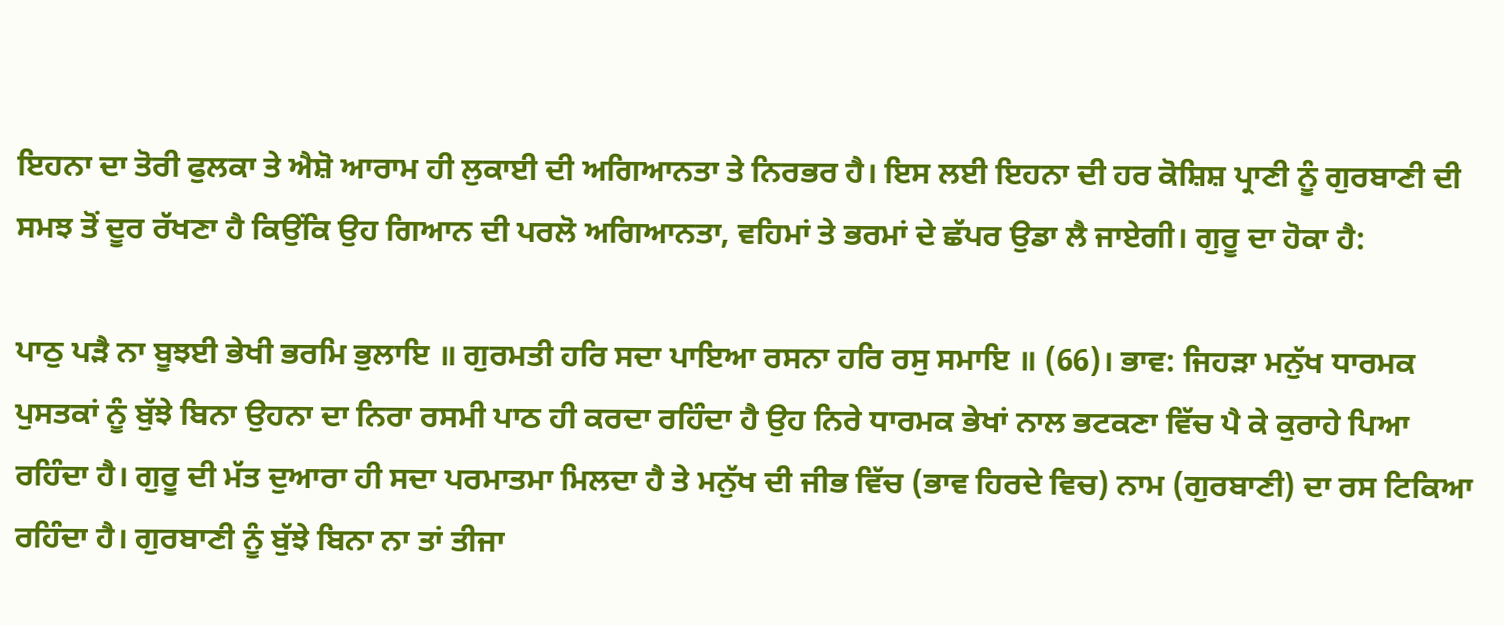ਇਹਨਾ ਦਾ ਤੋਰੀ ਫੁਲਕਾ ਤੇ ਐਸ਼ੋ ਆਰਾਮ ਹੀ ਲੁਕਾਈ ਦੀ ਅਗਿਆਨਤਾ ਤੇ ਨਿਰਭਰ ਹੈ। ਇਸ ਲਈ ਇਹਨਾ ਦੀ ਹਰ ਕੋਸ਼ਿਸ਼ ਪ੍ਰਾਣੀ ਨੂੰ ਗੁਰਬਾਣੀ ਦੀ ਸਮਝ ਤੋਂ ਦੂਰ ਰੱਖਣਾ ਹੈ ਕਿਉਂਕਿ ਉਹ ਗਿਆਨ ਦੀ ਪਰਲੋ ਅਗਿਆਨਤਾ, ਵਹਿਮਾਂ ਤੇ ਭਰਮਾਂ ਦੇ ਛੱਪਰ ਉਡਾ ਲੈ ਜਾਏਗੀ। ਗੁਰੂ ਦਾ ਹੋਕਾ ਹੈ:

ਪਾਠੁ ਪੜੈ ਨਾ ਬੂਝਈ ਭੇਖੀ ਭਰਮਿ ਭੁਲਾਇ ॥ ਗੁਰਮਤੀ ਹਰਿ ਸਦਾ ਪਾਇਆ ਰਸਨਾ ਹਰਿ ਰਸੁ ਸਮਾਇ ॥ (66)। ਭਾਵ: ਜਿਹੜਾ ਮਨੁੱਖ ਧਾਰਮਕ ਪੁਸਤਕਾਂ ਨੂੰ ਬੁੱਝੇ ਬਿਨਾ ਉਹਨਾ ਦਾ ਨਿਰਾ ਰਸਮੀ ਪਾਠ ਹੀ ਕਰਦਾ ਰਹਿੰਦਾ ਹੈ ਉਹ ਨਿਰੇ ਧਾਰਮਕ ਭੇਖਾਂ ਨਾਲ ਭਟਕਣਾ ਵਿੱਚ ਪੈ ਕੇ ਕੁਰਾਹੇ ਪਿਆ ਰਹਿੰਦਾ ਹੈ। ਗੁਰੂ ਦੀ ਮੱਤ ਦੁਆਰਾ ਹੀ ਸਦਾ ਪਰਮਾਤਮਾ ਮਿਲਦਾ ਹੈ ਤੇ ਮਨੁੱਖ ਦੀ ਜੀਭ ਵਿੱਚ (ਭਾਵ ਹਿਰਦੇ ਵਿਚ) ਨਾਮ (ਗੁਰਬਾਣੀ) ਦਾ ਰਸ ਟਿਕਿਆ ਰਹਿੰਦਾ ਹੈ। ਗੁਰਬਾਣੀ ਨੂੰ ਬੁੱਝੇ ਬਿਨਾ ਨਾ ਤਾਂ ਤੀਜਾ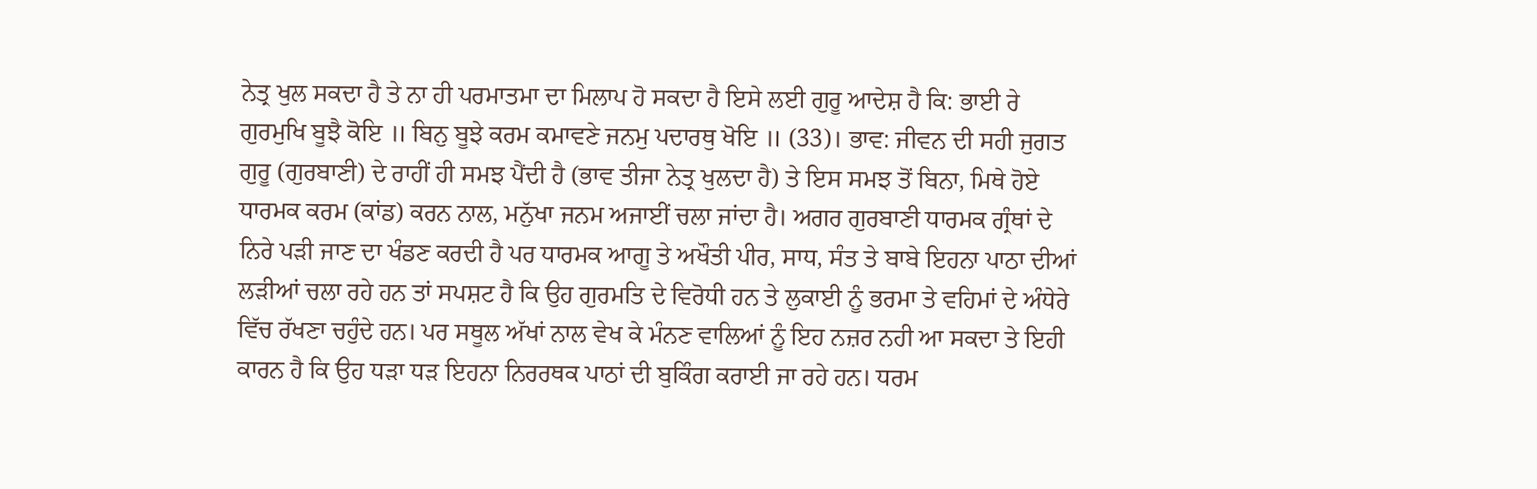ਨੇਤ੍ਰ ਖੁਲ ਸਕਦਾ ਹੈ ਤੇ ਨਾ ਹੀ ਪਰਮਾਤਮਾ ਦਾ ਮਿਲਾਪ ਹੋ ਸਕਦਾ ਹੈ ਇਸੇ ਲਈ ਗੁਰੂ ਆਦੇਸ਼ ਹੈ ਕਿ: ਭਾਈ ਰੇ ਗੁਰਮੁਖਿ ਬੂਝੈ ਕੋਇ ॥ ਬਿਨੁ ਬੂਝੇ ਕਰਮ ਕਮਾਵਣੇ ਜਨਮੁ ਪਦਾਰਥੁ ਖੋਇ ॥ (33)। ਭਾਵ: ਜੀਵਨ ਦੀ ਸਹੀ ਜੁਗਤ ਗੁਰੂ (ਗੁਰਬਾਣੀ) ਦੇ ਰਾਹੀਂ ਹੀ ਸਮਝ ਪੈਂਦੀ ਹੈ (ਭਾਵ ਤੀਜਾ ਨੇਤ੍ਰ ਖੁਲਦਾ ਹੈ) ਤੇ ਇਸ ਸਮਝ ਤੋਂ ਬਿਨਾ, ਮਿਥੇ ਹੋਏ ਧਾਰਮਕ ਕਰਮ (ਕਾਂਡ) ਕਰਨ ਨਾਲ, ਮਨੁੱਖਾ ਜਨਮ ਅਜਾਈਂ ਚਲਾ ਜਾਂਦਾ ਹੈ। ਅਗਰ ਗੁਰਬਾਣੀ ਧਾਰਮਕ ਗ੍ਰੰਥਾਂ ਦੇ ਨਿਰੇ ਪੜੀ ਜਾਣ ਦਾ ਖੰਡਣ ਕਰਦੀ ਹੈ ਪਰ ਧਾਰਮਕ ਆਗੂ ਤੇ ਅਖੌਤੀ ਪੀਰ, ਸਾਧ, ਸੰਤ ਤੇ ਬਾਬੇ ਇਹਨਾ ਪਾਠਾ ਦੀਆਂ ਲੜੀਆਂ ਚਲਾ ਰਹੇ ਹਨ ਤਾਂ ਸਪਸ਼ਟ ਹੈ ਕਿ ਉਹ ਗੁਰਮਤਿ ਦੇ ਵਿਰੋਧੀ ਹਨ ਤੇ ਲੁਕਾਈ ਨੂੰ ਭਰਮਾ ਤੇ ਵਹਿਮਾਂ ਦੇ ਅੰਧੇਰੇ ਵਿੱਚ ਰੱਖਣਾ ਚਹੁੰਦੇ ਹਨ। ਪਰ ਸਥੂਲ ਅੱਖਾਂ ਨਾਲ ਵੇਖ ਕੇ ਮੰਨਣ ਵਾਲਿਆਂ ਨੂੰ ਇਹ ਨਜ਼ਰ ਨਹੀ ਆ ਸਕਦਾ ਤੇ ਇਹੀ ਕਾਰਨ ਹੈ ਕਿ ਉਹ ਧੜਾ ਧੜ ਇਹਨਾ ਨਿਰਰਥਕ ਪਾਠਾਂ ਦੀ ਬੁਕਿੰਗ ਕਰਾਈ ਜਾ ਰਹੇ ਹਨ। ਧਰਮ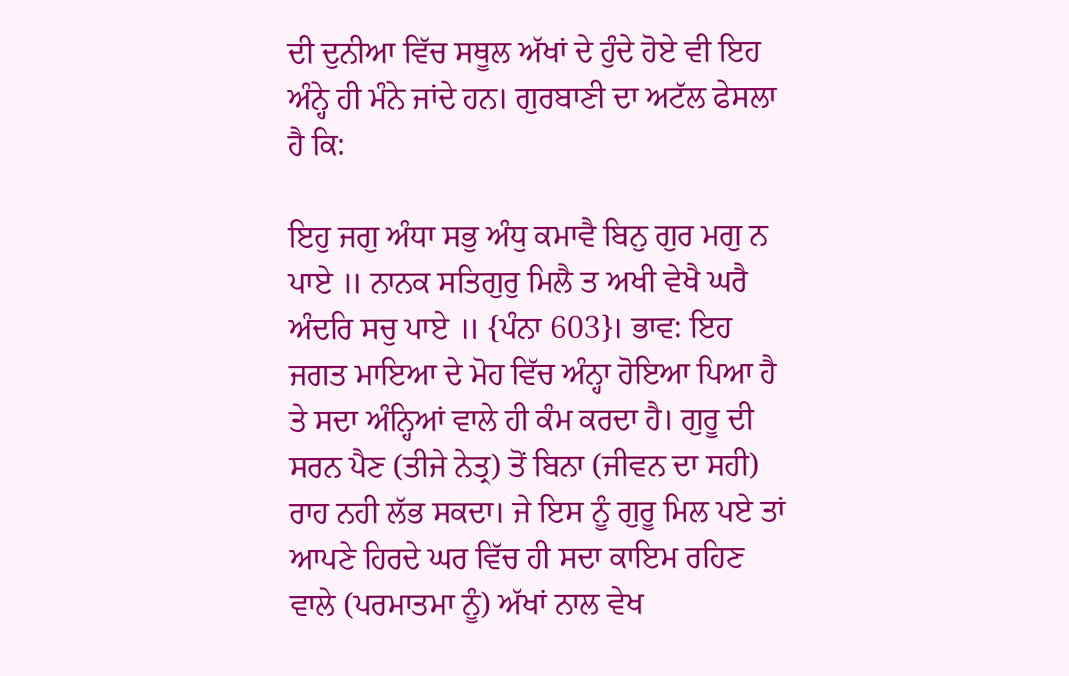ਦੀ ਦੁਨੀਆ ਵਿੱਚ ਸਥੂਲ ਅੱਖਾਂ ਦੇ ਹੁੰਦੇ ਹੋਏ ਵੀ ਇਹ ਅੰਨ੍ਹੇ ਹੀ ਮੰਨੇ ਜਾਂਦੇ ਹਨ। ਗੁਰਬਾਣੀ ਦਾ ਅਟੱਲ ਫੇਸਲਾ ਹੈ ਕਿ:

ਇਹੁ ਜਗੁ ਅੰਧਾ ਸਭੁ ਅੰਧੁ ਕਮਾਵੈ ਬਿਨੁ ਗੁਰ ਮਗੁ ਨ ਪਾਏ ॥ ਨਾਨਕ ਸਤਿਗੁਰੁ ਮਿਲੈ ਤ ਅਖੀ ਵੇਖੈ ਘਰੈ ਅੰਦਰਿ ਸਚੁ ਪਾਏ ॥ {ਪੰਨਾ 603}। ਭਾਵ: ਇਹ ਜਗਤ ਮਾਇਆ ਦੇ ਮੋਹ ਵਿੱਚ ਅੰਨ੍ਹਾ ਹੋਇਆ ਪਿਆ ਹੈ ਤੇ ਸਦਾ ਅੰਨ੍ਹਿਆਂ ਵਾਲੇ ਹੀ ਕੰਮ ਕਰਦਾ ਹੈ। ਗੁਰੂ ਦੀ ਸਰਨ ਪੈਣ (ਤੀਜੇ ਨੇਤ੍ਰ) ਤੋਂ ਬਿਨਾ (ਜੀਵਨ ਦਾ ਸਹੀ) ਰਾਹ ਨਹੀ ਲੱਭ ਸਕਦਾ। ਜੇ ਇਸ ਨੂੰ ਗੁਰੂ ਮਿਲ ਪਏ ਤਾਂ ਆਪਣੇ ਹਿਰਦੇ ਘਰ ਵਿੱਚ ਹੀ ਸਦਾ ਕਾਇਮ ਰਹਿਣ ਵਾਲੇ (ਪਰਮਾਤਮਾ ਨੂੰ) ਅੱਖਾਂ ਨਾਲ ਵੇਖ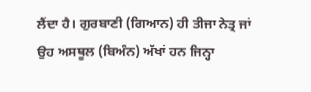ਲੈਂਦਾ ਹੈ। ਗੁਰਬਾਣੀ (ਗਿਆਨ) ਹੀ ਤੀਜਾ ਨੇਤ੍ਰ ਜਾਂ ਉਹ ਅਸਥੂਲ (ਬਿਅੰਨ) ਅੱਖਾਂ ਹਨ ਜਿਨ੍ਹਾ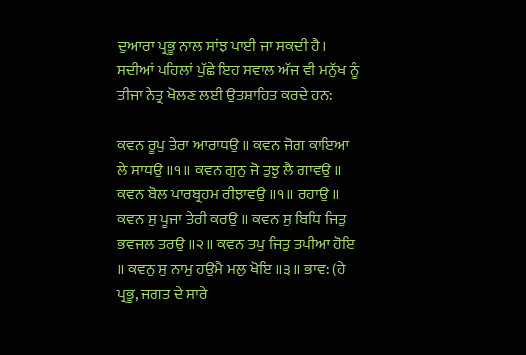ਦੁਆਰਾ ਪ੍ਰਭੂ ਨਾਲ ਸਾਂਝ ਪਾਈ ਜਾ ਸਕਦੀ ਹੈ। ਸਦੀਆਂ ਪਹਿਲਾਂ ਪੁੱਛੇ ਇਹ ਸਵਾਲ ਅੱਜ ਵੀ ਮਨੁੱਖ ਨੂੰ ਤੀਜਾ ਨੇਤ੍ਰ ਖੋਲਣ ਲਈ ਉਤਸ਼ਾਹਿਤ ਕਰਦੇ ਹਨ:

ਕਵਨ ਰੂਪੁ ਤੇਰਾ ਆਰਾਧਉ ॥ ਕਵਨ ਜੋਗ ਕਾਇਆ ਲੇ ਸਾਧਉ ॥੧॥ ਕਵਨ ਗੁਨੁ ਜੋ ਤੁਝੁ ਲੈ ਗਾਵਉ ॥ ਕਵਨ ਬੋਲ ਪਾਰਬ੍ਰਹਮ ਰੀਝਾਵਉ ॥੧॥ ਰਹਾਉ ॥ ਕਵਨ ਸੁ ਪੂਜਾ ਤੇਰੀ ਕਰਉ ॥ ਕਵਨ ਸੁ ਬਿਧਿ ਜਿਤੁ ਭਵਜਲ ਤਰਉ ॥੨॥ ਕਵਨ ਤਪੁ ਜਿਤੁ ਤਪੀਆ ਹੋਇ ॥ ਕਵਨੁ ਸੁ ਨਾਮੁ ਹਉਮੈ ਮਲੁ ਖੋਇ ॥੩॥ ਭਾਵ: (ਹੇ ਪ੍ਰਭੂ, ਜਗਤ ਦੇ ਸਾਰੇ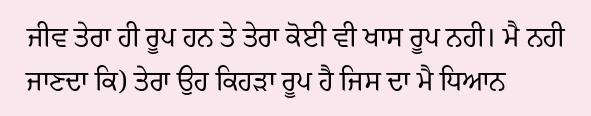ਜੀਵ ਤੇਰਾ ਹੀ ਰੂਪ ਹਨ ਤੇ ਤੇਰਾ ਕੋਈ ਵੀ ਖਾਸ ਰੂਪ ਨਹੀ। ਮੈ ਨਹੀ ਜਾਣਦਾ ਕਿ) ਤੇਰਾ ਉਹ ਕਿਹੜਾ ਰੂਪ ਹੈ ਜਿਸ ਦਾ ਮੈ ਧਿਆਨ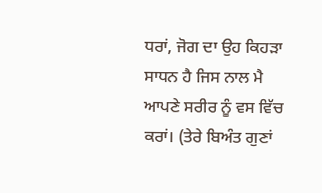ਧਰਾਂ, ਜੋਗ ਦਾ ਉਹ ਕਿਹੜਾ ਸਾਧਨ ਹੈ ਜਿਸ ਨਾਲ ਮੈ ਆਪਣੇ ਸਰੀਰ ਨੂੰ ਵਸ ਵਿੱਚ ਕਰਾਂ। (ਤੇਰੇ ਬਿਅੰਤ ਗੁਣਾਂ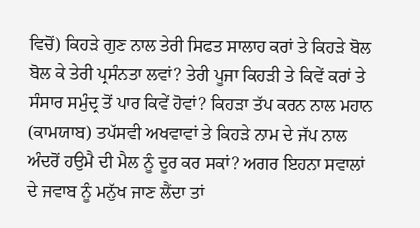ਵਿਚੋਂ) ਕਿਹੜੇ ਗੁਣ ਨਾਲ ਤੇਰੀ ਸਿਫਤ ਸਾਲਾਹ ਕਰਾਂ ਤੇ ਕਿਹੜੇ ਬੋਲ ਬੋਲ ਕੇ ਤੇਰੀ ਪ੍ਰਸੰਨਤਾ ਲਵਾਂ? ਤੇਰੀ ਪੂਜਾ ਕਿਹੜੀ ਤੇ ਕਿਵੇਂ ਕਰਾਂ ਤੇ ਸੰਸਾਰ ਸਮੁੰਦ੍ਰ ਤੋਂ ਪਾਰ ਕਿਵੇਂ ਹੋਵਾਂ? ਕਿਹੜਾ ਤੱਪ ਕਰਨ ਨਾਲ ਮਹਾਨ (ਕਾਮਯਾਬ) ਤਪੱਸਵੀ ਅਖਵਾਵਾਂ ਤੇ ਕਿਹੜੇ ਨਾਮ ਦੇ ਜੱਪ ਨਾਲ ਅੰਦਰੋਂ ਹਉਮੈ ਦੀ ਮੈਲ ਨੂੰ ਦੂਰ ਕਰ ਸਕਾਂ? ਅਗਰ ਇਹਨਾ ਸਵਾਲਾਂ ਦੇ ਜਵਾਬ ਨੂੰ ਮਨੁੱਖ ਜਾਣ ਲੈਂਦਾ ਤਾਂ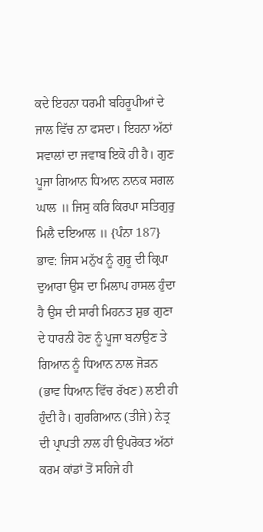ਕਦੇ ਇਹਨਾ ਧਰਮੀ ਬਹਿਰੂਪੀਆਂ ਦੇ ਜਾਲ ਵਿੱਚ ਨਾ ਫਸਦਾ। ਇਹਨਾ ਅੱਠਾਂ ਸਵਾਲਾਂ ਦਾ ਜਵਾਬ ਇਕੋ ਹੀ ਹੈ। ਗੁਣ ਪੂਜਾ ਗਿਆਨ ਧਿਆਨ ਨਾਨਕ ਸਗਲ ਘਾਲ ॥ ਜਿਸੁ ਕਰਿ ਕਿਰਪਾ ਸਤਿਗੁਰੁ ਮਿਲੈ ਦਇਆਲ ॥ {ਪੰਨਾ 187} ਭਾਵ: ਜਿਸ ਮਨੁੱਖ ਨੂੰ ਗੁਰੂ ਦੀ ਕ੍ਰਿਪਾ ਦੁਆਰਾ ਉਸ ਦਾ ਮਿਲਾਪ ਹਾਸਲ ਹੁੰਦਾ ਹੈ ਉਸ ਦੀ ਸਾਰੀ ਮਿਹਨਤ ਸ਼ੁਭ ਗੁਣਾ ਦੇ ਧਾਰਨੀ ਹੋਣ ਨੂੰ ਪੂਜਾ ਬਨਾਉਣ ਤੇ ਗਿਆਨ ਨੂੰ ਧਿਆਨ ਨਾਲ ਜੋੜਨ (ਭਾਵ ਧਿਆਨ ਵਿੱਚ ਰੱਖਣ) ਲਈ ਹੀ ਹੁੰਦੀ ਹੈ। ਗੁਰਗਿਆਨ (ਤੀਜੇ) ਨੇਤ੍ਰ ਦੀ ਪ੍ਰਾਪਤੀ ਨਾਲ ਹੀ ਉਪਰੋਕਤ ਅੱਠਾਂ ਕਰਮ ਕਾਂਡਾਂ ਤੋਂ ਸਹਿਜੇ ਹੀ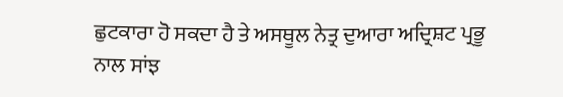ਛੁਟਕਾਰਾ ਹੋ ਸਕਦਾ ਹੈ ਤੇ ਅਸਥੂਲ ਨੇਤ੍ਰ ਦੁਆਰਾ ਅਦ੍ਰਿਸ਼ਟ ਪ੍ਰਭੂ ਨਾਲ ਸਾਂਝ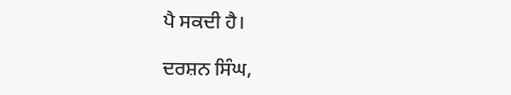ਪੈ ਸਕਦੀ ਹੈ।

ਦਰਸ਼ਨ ਸਿੰਘ,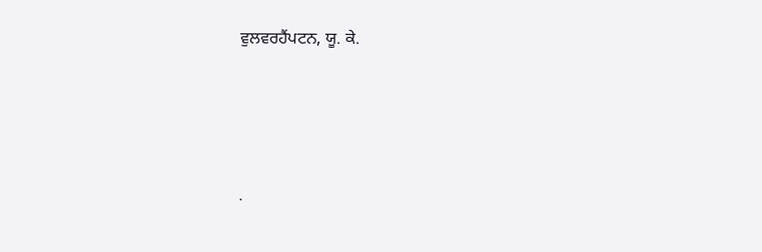ਵੁਲਵਰਹੈਂਪਟਨ, ਯੂ. ਕੇ.




.